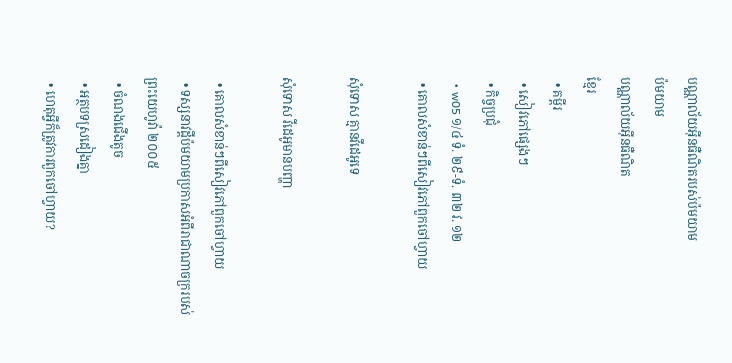បណ្ណាល័យអ៊ីនធឺណិតរបស់ប៉មយាម
ប៉មយាម
បណ្ណាល័យអ៊ីនធឺណិត
ខ្មែរ
  • គម្ពីរ
  • សៀវភៅផ្សេងៗ
  • កិច្ចប្រជុំ
  • w05 ១/៤ ទំ. ២៩-ទំ. ៣២ វ. ១២
  • គោលសំខាន់ៗពីសៀវភៅពួកចៅហ្វាយ

សុំទោស គ្មានវីដេអូទេ

សុំទោស វីដេអូមានបញ្ហា

  • គោលសំខាន់ៗពីសៀវភៅពួកចៅហ្វាយ
  • ទស្សនាវដ្ដីប៉មយាមប្រកាសអំពីរាជាណាចក្ររបស់ព្រះយេហូវ៉ា ២០០៥
  • ចំណងជើងតូច
  • អត្ថបទស្រដៀងគ្នា
  • ហេតុអ្វីក៏ត្រូវការពួកចៅហ្វាយ?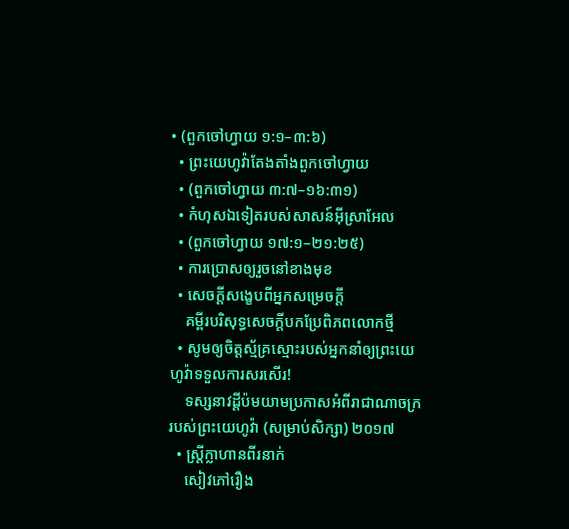• (ពួកចៅហ្វាយ ១:១–៣:៦)
  • ព្រះយេហូវ៉ាតែងតាំងពួកចៅហ្វាយ
  • (ពួកចៅហ្វាយ ៣:៧–១៦:៣១)
  • កំហុសឯទៀតរបស់សាសន៍អ៊ីស្រាអែល
  • (ពួកចៅហ្វាយ ១៧:១–២១:២៥)
  • ការប្រោសឲ្យរួចនៅខាងមុខ
  • សេចក្ដីសង្ខេបពីអ្នកសម្រេចក្ដី
    គម្ពីរបរិសុទ្ធសេចក្ដីបកប្រែពិភពលោកថ្មី
  • សូមឲ្យចិត្តស្ម័គ្រស្មោះរបស់អ្នកនាំឲ្យព្រះយេហូវ៉ាទទួលការសរសើរ!
    ទស្សនាវដ្ដីប៉មយាមប្រកាសអំពីរាជាណាចក្ររបស់ព្រះយេហូវ៉ា (សម្រាប់សិក្សា) ២០១៧
  • ស្ដ្រីក្លាហានពីរនាក់
    សៀវភៅរឿង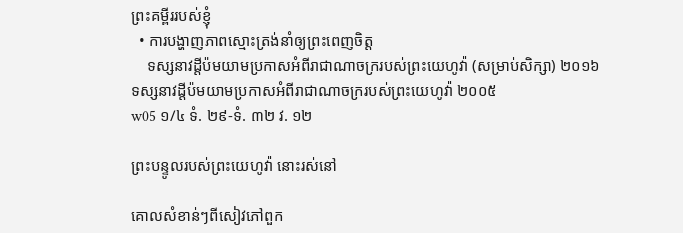ព្រះគម្ពីររបស់ខ្ញុំ
  • ការបង្ហាញភាពស្មោះត្រង់នាំឲ្យព្រះពេញចិត្ត
    ទស្សនាវដ្ដីប៉មយាមប្រកាសអំពីរាជាណាចក្ររបស់ព្រះយេហូវ៉ា (សម្រាប់សិក្សា) ២០១៦
ទស្សនាវដ្ដីប៉មយាមប្រកាសអំពីរាជាណាចក្ររបស់ព្រះយេហូវ៉ា ២០០៥
w05 ១/៤ ទំ. ២៩-ទំ. ៣២ វ. ១២

ព្រះបន្ទូលរបស់ព្រះយេហូវ៉ា នោះរស់នៅ

គោលសំខាន់ៗពីសៀវភៅពួក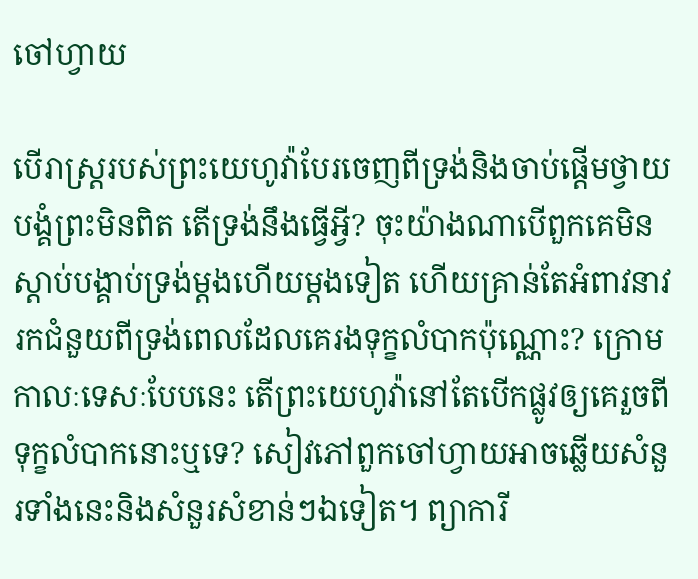ចៅហ្វាយ

បើរាស្ត្ររបស់ព្រះយេហូវ៉ាបែរចេញពីទ្រង់និងចាប់ផ្ដើមថ្វាយបង្គំព្រះមិនពិត តើទ្រង់នឹងធ្វើអ្វី? ចុះយ៉ាងណាបើពួកគេមិនស្ដាប់បង្គាប់ទ្រង់ម្ដងហើយម្ដងទៀត ហើយគ្រាន់តែអំពាវនាវរកជំនួយពីទ្រង់ពេលដែលគេរងទុក្ខលំបាកប៉ុណ្ណោះ? ក្រោមកាលៈទេសៈបែបនេះ តើព្រះយេហូវ៉ានៅតែបើកផ្លូវឲ្យគេរួចពីទុក្ខលំបាកនោះឬទេ? សៀវភៅពួកចៅហ្វាយអាចឆ្លើយសំនួរទាំងនេះនិងសំនួរសំខាន់ៗឯទៀត។ ព្យាការី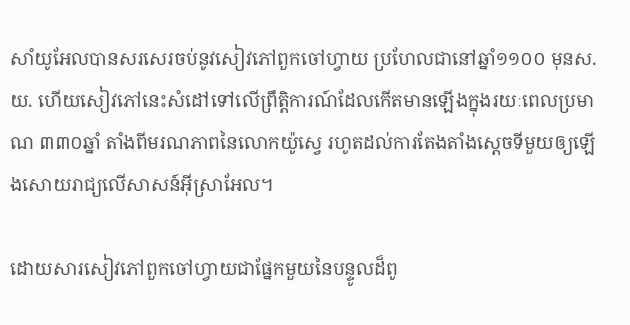សាំយូអែលបានសរសេរចប់នូវសៀវភៅពួកចៅហ្វាយ ប្រហែលជានៅឆ្នាំ១១០០ មុនស.យ. ហើយសៀវភៅនេះសំដៅទៅលើព្រឹត្ដិការណ៍ដែលកើតមានឡើងក្នុងរយៈពេលប្រមាណ ៣៣០ឆ្នាំ តាំងពីមរណភាពនៃលោកយ៉ូស្វេ រហូតដល់ការតែងតាំងស្តេចទីមួយឲ្យឡើងសោយរាជ្យលើសាសន៍អ៊ីស្រាអែល។

ដោយសារសៀវភៅពួកចៅហ្វាយជាផ្នែកមួយនៃបន្ទូលដ៏ពូ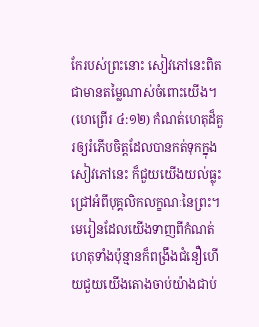កែរបស់ព្រះនោះ សៀវភៅនេះពិតជាមានតម្លៃណាស់ចំពោះយើង។ (ហេព្រើរ ៤:១២) កំណត់ហេតុដ៏គួរឲ្យរំភើបចិត្តដែលបានកត់ទុកក្នុងសៀវភៅនេះ ក៏ជួយយើងយល់ធ្លុះជ្រៅអំពីបុគ្គលិកលក្ខណៈនៃព្រះ។ មេរៀនដែលយើងទាញពីកំណត់ហេតុទាំងប៉ុន្មានក៏ពង្រឹងជំនឿហើយជួយយើងតោងចាប់យ៉ាងជាប់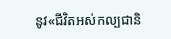នូវ«ជីវិតអស់កល្បជានិ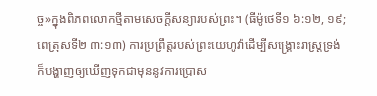ច្ច»ក្នុងពិភពលោកថ្មីតាមសេចក្ដីសន្យារបស់ព្រះ។ (ធីម៉ូថេទី១ ៦:១២, ១៩; ពេត្រុសទី២ ៣:១៣) ការប្រព្រឹត្តរបស់ព្រះយេហូវ៉ាដើម្បីសង្គ្រោះរាស្ត្រទ្រង់ក៏បង្ហាញឲ្យឃើញទុកជាមុននូវការប្រោស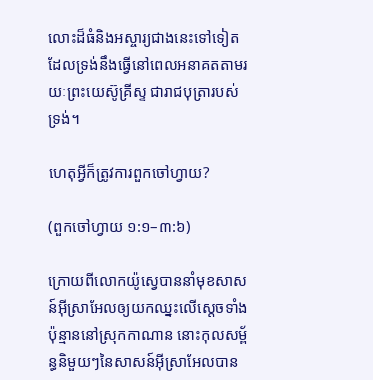លោះដ៏ធំនិងអស្ចារ្យជាងនេះទៅទៀត ដែលទ្រង់នឹងធ្វើនៅពេលអនាគតតាមរយៈព្រះយេស៊ូគ្រីស្ទ ជារាជបុត្រារបស់ទ្រង់។

ហេតុអ្វីក៏ត្រូវការពួកចៅហ្វាយ?

(ពួកចៅហ្វាយ ១:១–៣:៦)

ក្រោយពីលោកយ៉ូស្វេបាននាំមុខសាសន៍អ៊ីស្រាអែលឲ្យយកឈ្នះលើស្តេចទាំងប៉ុន្មាននៅស្រុកកាណាន នោះកុលសម្ព័ន្ធនិមួយៗនៃសាសន៍អ៊ីស្រាអែលបាន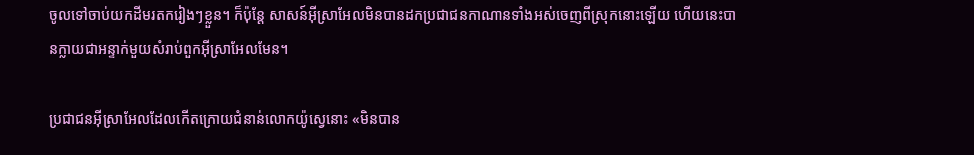ចូលទៅចាប់យកដីមរតករៀងៗខ្លួន។ ក៏ប៉ុន្តែ សាសន៍អ៊ីស្រាអែលមិនបានដកប្រជាជនកាណានទាំងអស់ចេញពីស្រុកនោះឡើយ ហើយនេះបានក្លាយជាអន្ទាក់មួយសំរាប់ពួកអ៊ីស្រាអែលមែន។

ប្រជាជនអ៊ីស្រាអែលដែលកើតក្រោយជំនាន់លោកយ៉ូស្វេនោះ «មិនបាន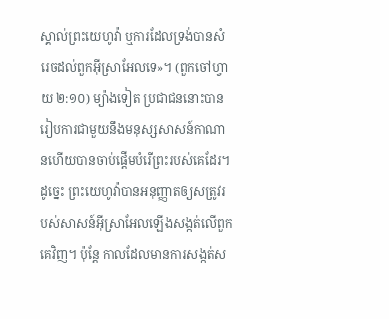ស្គាល់ព្រះយេហូវ៉ា ឬការដែលទ្រង់បានសំរេចដល់ពួកអ៊ីស្រាអែលទេ»។ (ពួកចៅហ្វាយ ២:១០) ម្យ៉ាងទៀត ប្រជាជននោះបានរៀបការជាមួយនឹងមនុស្សសាសន៍កាណានហើយបានចាប់ផ្ដើមបំរើព្រះរបស់គេដែរ។ ដូច្នេះ ព្រះយេហូវ៉ាបានអនុញ្ញាតឲ្យសត្រូវរបស់សាសន៍អ៊ីស្រាអែលឡើងសង្កត់លើពួកគេវិញ។ ប៉ុន្តែ កាលដែលមានការសង្កត់ស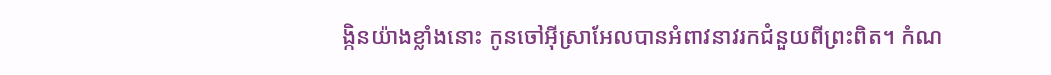ង្កិនយ៉ាងខ្លាំងនោះ កូនចៅអ៊ីស្រាអែលបានអំពាវនាវរកជំនួយពីព្រះពិត។ កំណ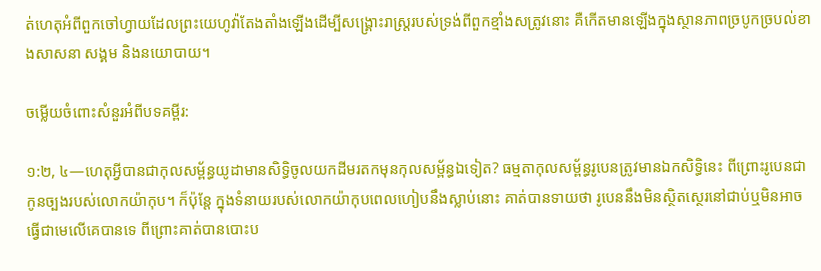ត់ហេតុអំពីពួកចៅហ្វាយដែលព្រះយេហូវ៉ាតែងតាំងឡើងដើម្បីសង្គ្រោះរាស្ត្ររបស់ទ្រង់ពីពួកខ្មាំងសត្រូវនោះ គឺកើតមានឡើងក្នុងស្ថានភាពច្របូកច្របល់ខាងសាសនា សង្គម និងនយោបាយ។

ចម្លើយចំពោះសំនួរអំពីបទគម្ពីរ:

១:២, ៤—ហេតុអ្វីបានជាកុលសម្ព័ន្ធយូដាមានសិទ្ធិចូលយកដីមរតកមុនកុលសម្ព័ន្ធឯទៀត? ធម្មតាកុលសម្ព័ន្ធរូបេនត្រូវមានឯកសិទ្ធិនេះ ពីព្រោះរូបេនជាកូនច្បងរបស់លោកយ៉ាកុប។ ក៏ប៉ុន្តែ ក្នុងទំនាយរបស់លោកយ៉ាកុបពេលហៀបនឹងស្លាប់នោះ គាត់បានទាយថា រូបេននឹងមិនស្ថិតស្ថេរនៅជាប់ឬមិនអាចធ្វើជាមេលើគេបានទេ ពីព្រោះគាត់បានបោះប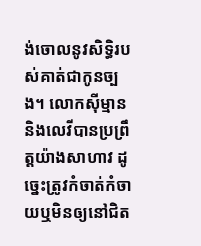ង់ចោលនូវសិទ្ធិរបស់គាត់ជាកូនច្បង។ លោកស៊ីម្មាននិងលេវីបានប្រព្រឹត្តយ៉ាងសាហាវ ដូច្នេះត្រូវកំចាត់កំចាយឬមិនឲ្យនៅជិត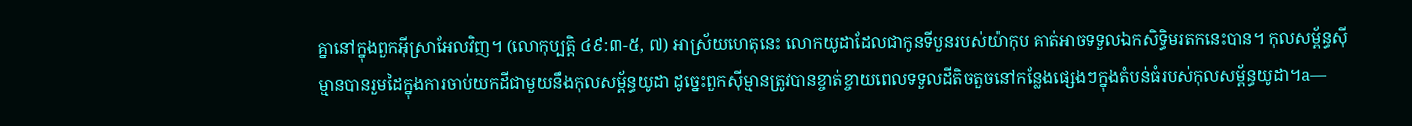គ្នានៅក្នុងពួកអ៊ីស្រាអែលវិញ។ (លោកុប្បត្តិ ៤៩:៣-៥, ៧) អាស្រ័យហេតុនេះ លោកយូដាដែលជាកូនទីបួនរបស់យ៉ាកុប គាត់អាចទទួលឯកសិទ្ធិមរតកនេះបាន។ កុលសម្ព័ន្ធស៊ីម្មានបានរួមដៃក្នុងការចាប់យកដីជាមួយនឹងកុលសម្ព័ន្ធយូដា ដូច្នេះពួកស៊ីម្មានត្រូវបានខ្ចាត់ខ្ចាយពេលទទួលដីតិចតួចនៅកន្លែងផ្សេងៗក្នុងតំបន់ធំរបស់កុលសម្ព័ន្ធយូដា។a—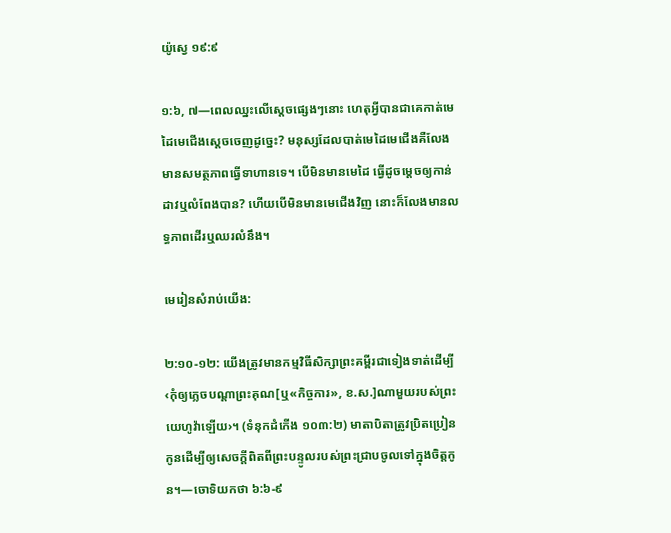យ៉ូស្វេ ១៩:៩

១:៦, ៧—ពេលឈ្នះលើស្តេចផ្សេងៗនោះ ហេតុអ្វីបានជាគេកាត់មេដៃមេជើងស្តេចចេញដូច្នេះ? មនុស្សដែលបាត់មេដៃមេជើងគឺលែងមានសមត្ថភាពធ្វើទាហានទេ។ បើមិនមានមេដៃ ធ្វើដូចម្ដេចឲ្យកាន់ដាវឬលំពែងបាន? ហើយបើមិនមានមេជើងវិញ នោះក៏លែងមានលទ្ធភាពដើរឬឈរលំនឹង។

មេរៀនសំរាប់យើង:

២:១០-១២: យើងត្រូវមានកម្មវិធីសិក្សាព្រះគម្ពីរជាទៀងទាត់ដើម្បី‹កុំឲ្យភ្លេចបណ្ដាព្រះគុណ[ឬ«កិច្ចការ», ខ.ស.]ណាមួយរបស់ព្រះយេហូវ៉ាឡើយ›។ (ទំនុកដំកើង ១០៣:២) មាតាបិតាត្រូវប្រិតប្រៀនកូនដើម្បីឲ្យសេចក្ដីពិតពីព្រះបន្ទូលរបស់ព្រះជ្រាបចូលទៅក្នុងចិត្តកូន។—ចោទិយកថា ៦:៦-៩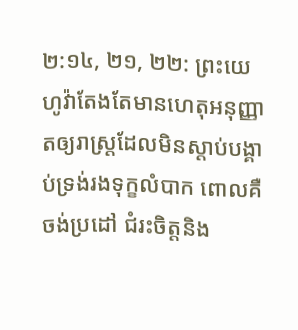២:១៤, ២១, ២២: ព្រះយេហូវ៉ាតែងតែមានហេតុអនុញ្ញាតឲ្យរាស្ត្រដែលមិនស្ដាប់បង្គាប់ទ្រង់រងទុក្ខលំបាក ពោលគឺ ចង់ប្រដៅ ជំរះចិត្តនិង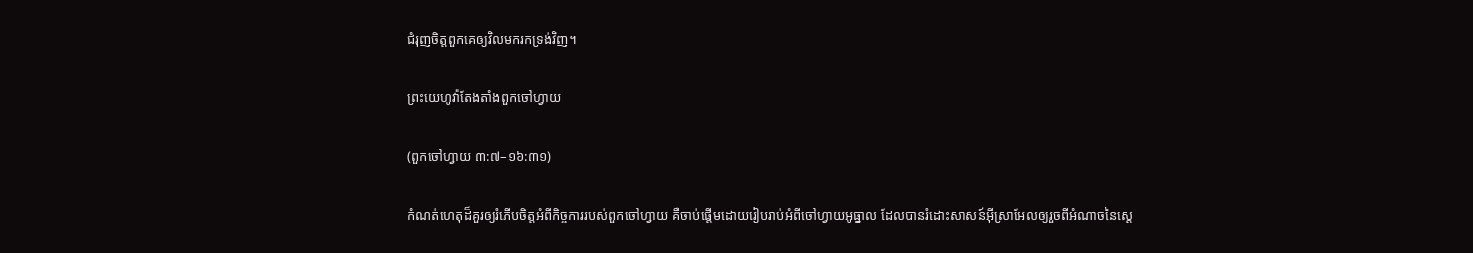ជំរុញចិត្តពួកគេឲ្យវិលមករកទ្រង់វិញ។

ព្រះយេហូវ៉ាតែងតាំងពួកចៅហ្វាយ

(ពួកចៅហ្វាយ ៣:៧–១៦:៣១)

កំណត់ហេតុដ៏គួរឲ្យរំភើបចិត្តអំពីកិច្ចការរបស់ពួកចៅហ្វាយ គឺចាប់ផ្ដើមដោយរៀបរាប់អំពីចៅហ្វាយអូធ្នាល ដែលបានរំដោះសាសន៍អ៊ីស្រាអែលឲ្យរួចពីអំណាចនៃស្តេ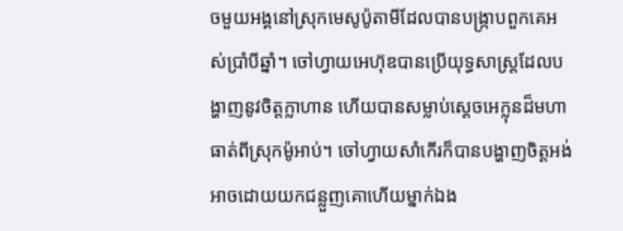ចមួយអង្គនៅស្រុកមេសូប៉ូតាមីដែលបានបង្ក្រាបពួកគេអស់ប្រាំបីឆ្នាំ។ ចៅហ្វាយអេហ៊ុឌបានប្រើយុទ្ធសាស្ត្រដែលបង្ហាញនូវចិត្តក្លាហាន ហើយបានសម្លាប់ស្តេចអេក្លុនដ៏មហាធាត់ពីស្រុកម៉ូអាប់។ ចៅហ្វាយសាំកើរក៏បានបង្ហាញចិត្តអង់អាចដោយយកជន្លួញគោហើយម្នាក់ឯង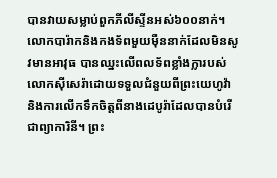បានវាយសម្លាប់ពួកភីលីស្ទីនអស់៦០០នាក់។ លោកបារ៉ាកនិងកងទ័ពមួយម៉ឺននាក់ដែលមិនសូវមានអាវុធ បានឈ្នះលើពលទ័ពខ្លាំងក្លារបស់លោកស៊ីសេរ៉ាដោយទទួលជំនួយពីព្រះយេហូវ៉ា និងការលើកទឹកចិត្តពីនាងដេបូរ៉ាដែលបានបំរើជាព្យាការិនី។ ព្រះ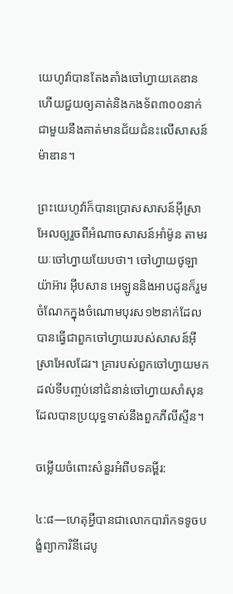យេហូវ៉ាបានតែងតាំងចៅហ្វាយគេឌានហើយជួយឲ្យគាត់និងកងទ័ព៣០០នាក់ជាមួយនឹងគាត់មានជ័យជំនះលើសាសន៍ម៉ាឌាន។

ព្រះយេហូវ៉ាក៏បានប្រោសសាសន៍អ៊ីស្រាអែលឲ្យរួចពីអំណាចសាសន៍អាំម៉ូន តាមរយៈចៅហ្វាយយែបថា។ ចៅហ្វាយថូឡា យ៉ាអ៊ារ អ៊ីបសាន អេឡូននិងអាបដូនក៏រួមចំណែកក្នុងចំណោមបុរស១២នាក់ដែលបានធ្វើជាពួកចៅហ្វាយរបស់សាសន៍អ៊ីស្រាអែលដែរ។ គ្រារបស់ពួកចៅហ្វាយមកដល់ទីបញ្ចប់នៅជំនាន់ចៅហ្វាយសាំសុនដែលបានប្រយុទ្ធទាស់នឹងពួកភីលីស្ទីន។

ចម្លើយចំពោះសំនួរអំពីបទគម្ពីរ:

៤:៨—ហេតុអ្វីបានជាលោកបារ៉ាកទទូចបង្ខំព្យាការិនីដេបូ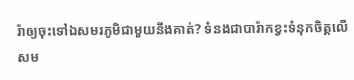រ៉ាឲ្យចុះទៅឯសមរភូមិជាមួយនឹងគាត់? ទំនងជាបារ៉ាកខ្វះទំនុកចិត្តលើសម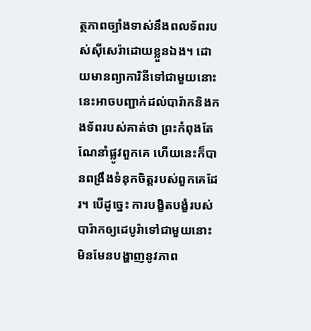ត្ថភាពច្បាំងទាស់នឹងពលទ័ពរបស់ស៊ីសេរ៉ាដោយខ្លួនឯង។ ដោយមានព្យាការិនីទៅជាមួយនោះ នេះអាចបញ្ជាក់ដល់បារ៉ាកនិងកងទ័ពរបស់គាត់ថា ព្រះកំពុងតែណែនាំផ្លូវពួកគេ ហើយនេះក៏បានពង្រឹងទំនុកចិត្តរបស់ពួកគេដែរ។ បើដូច្នេះ ការបង្ខិតបង្ខំរបស់បារ៉ាកឲ្យដេបូរ៉ាទៅជាមួយនោះ មិនមែនបង្ហាញនូវភាព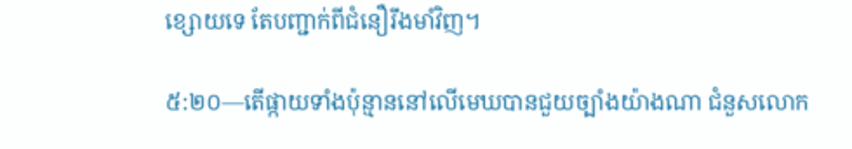ខ្សោយទេ តែបញ្ជាក់ពីជំនឿរឹងមាំវិញ។

៥:២០—តើផ្កាយទាំងប៉ុន្មាននៅលើមេឃបានជួយច្បាំងយ៉ាងណា ជំនួសលោក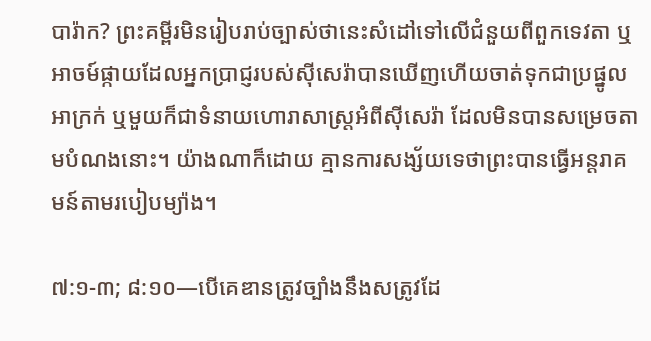បារ៉ាក? ព្រះគម្ពីរមិនរៀបរាប់ច្បាស់ថានេះសំដៅទៅលើជំនួយពីពួកទេវតា ឬអាចម៍ផ្កាយដែលអ្នកប្រាជ្ញរបស់ស៊ីសេរ៉ាបានឃើញហើយចាត់ទុកជាប្រផ្នូលអាក្រក់ ឬមួយក៏ជាទំនាយហោរាសាស្ត្រអំពីស៊ីសេរ៉ា ដែលមិនបានសម្រេចតាមបំណងនោះ។ យ៉ាងណាក៏ដោយ គ្មានការសង្ស័យទេថាព្រះបានធ្វើអន្តរាគមន៍តាមរបៀបម្យ៉ាង។

៧:១-៣; ៨:១០—បើគេឌានត្រូវច្បាំងនឹងសត្រូវដែ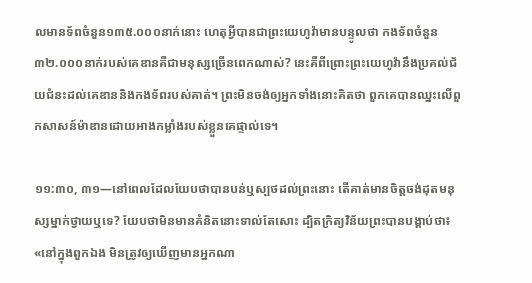លមានទ័ពចំនួន១៣៥.០០០នាក់នោះ ហេតុអ្វីបានជាព្រះយេហូវ៉ាមានបន្ទូលថា កងទ័ពចំនួន៣២.០០០នាក់របស់គេឌានគឺជាមនុស្សច្រើនពេកណាស់? នេះគឺពីព្រោះព្រះយេហូវ៉ានឹងប្រគល់ជ័យជំនះដល់គេឌាននិងកងទ័ពរបស់គាត់។ ព្រះមិនចង់ឲ្យអ្នកទាំងនោះគិតថា ពួកគេបានឈ្នះលើពួកសាសន៍ម៉ាឌានដោយអាងកម្លាំងរបស់ខ្លួនគេផ្ទាល់ទេ។

១១:៣០, ៣១—នៅពេលដែលយែបថាបានបន់ឬស្បថដល់ព្រះនោះ តើគាត់មានចិត្តចង់ដុតមនុស្សម្នាក់ថ្វាយឬទេ? យែបថាមិនមានគំនិតនោះទាល់តែសោះ ដ្បិតក្រិត្យវិន័យព្រះបានបង្គាប់ថា៖ «នៅក្នុងពួកឯង មិនត្រូវឲ្យឃើញមានអ្នកណា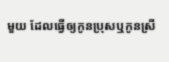មួយ ដែលធ្វើឲ្យកូនប្រុសឬកូនស្រី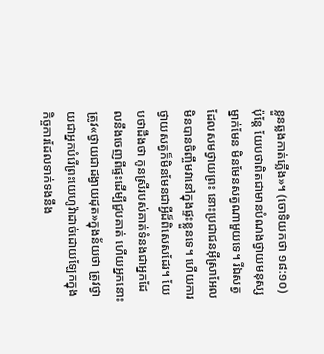ខ្លួនឆ្លងកាត់ភ្លើង»។ (ចោទិយកថា ១៨:១០) ប៉ុន្តែ យែបថាពិតជាមានបំណងថ្វាយមនុស្សម្នាក់មែន មិនមែនសត្វណាមួយទេ។ រីឯសត្វដែលសមថ្វាយព្រះ នោះប្រជាជនអ៊ីស្រាអែលមិនបានចិញ្ចឹមវានៅក្នុងផ្ទះខ្លួនទេ។ ហើយការថ្វាយសត្វក៏មិនមែនជាអ្វីដ៏ពិសេសដែរ។ យែបថាដឹងថា កូនស្រីរបស់គាត់ទំនងជាអ្នកដែលនឹងចេញពីផ្ទះដើម្បីជួបគាត់ ហើយអ្នកនោះត្រូវ«ថ្វាយជាដង្វាយដុត»ក្នុងន័យថា ត្រូវថ្វាយជាអ្នកបំរើព្រះយេហូវ៉ាដាច់ដោយឡែកក្នុងកិច្ចការដែលទាក់ទងនឹង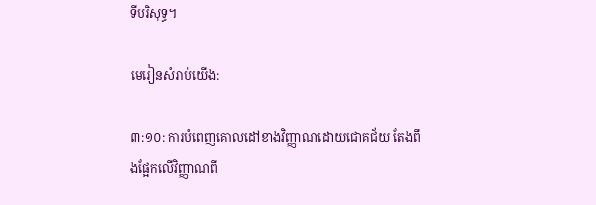ទីបរិសុទ្ធ។

មេរៀនសំរាប់យើង:

៣:១០: ការបំពេញគោលដៅខាងវិញ្ញាណដោយជោគជ័យ តែងពឹងផ្អែកលើវិញ្ញាណពី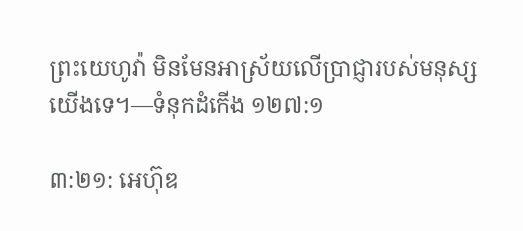ព្រះយេហូវ៉ា មិនមែនអាស្រ័យលើប្រាជ្ញារបស់មនុស្សយើងទេ។—ទំនុកដំកើង ១២៧:១

៣:២១: អេហ៊ុឌ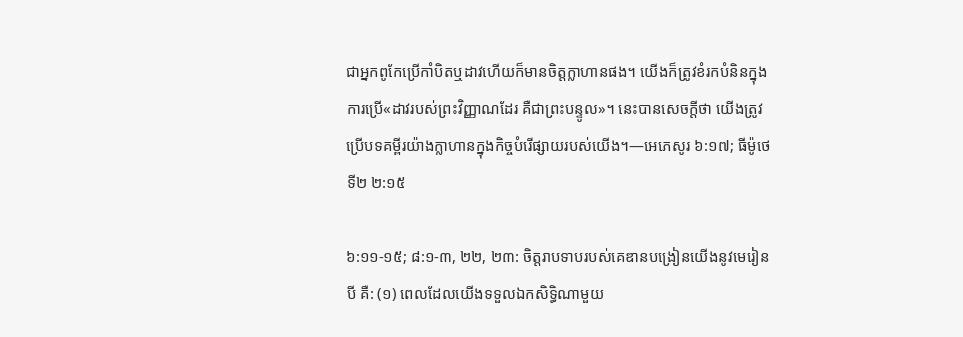ជាអ្នកពូកែប្រើកាំបិតឬដាវហើយក៏មានចិត្តក្លាហានផង។ យើងក៏ត្រូវខំរកបំនិនក្នុងការប្រើ«ដាវរបស់ព្រះវិញ្ញាណដែរ គឺជាព្រះបន្ទូល»។ នេះបានសេចក្ដីថា យើងត្រូវប្រើបទគម្ពីរយ៉ាងក្លាហានក្នុងកិច្ចបំរើផ្សាយរបស់យើង។—អេភេសូរ ៦:១៧; ធីម៉ូថេទី២ ២:១៥

៦:១១-១៥; ៨:១-៣, ២២, ២៣: ចិត្តរាបទាបរបស់គេឌានបង្រៀនយើងនូវមេរៀនបី គឺ: (១) ពេលដែលយើងទទួលឯកសិទ្ធិណាមួយ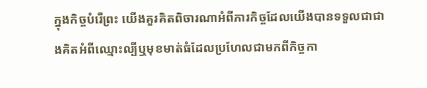ក្នុងកិច្ចបំរើព្រះ យើងគួរគិតពិចារណាអំពីភារកិច្ចដែលយើងបានទទួលជាជាងគិតអំពីឈ្មោះល្បីឬមុខមាត់ធំដែលប្រហែលជាមកពីកិច្ចកា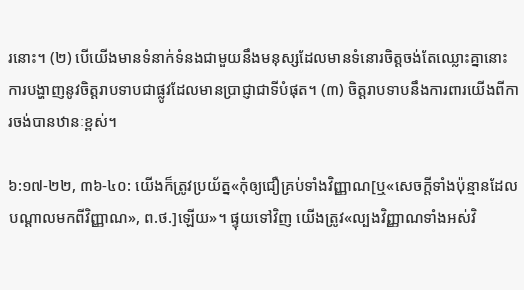រនោះ។ (២) បើយើងមានទំនាក់ទំនងជាមួយនឹងមនុស្សដែលមានទំនោរចិត្តចង់តែឈ្លោះគ្នានោះ ការបង្ហាញនូវចិត្តរាបទាបជាផ្លូវដែលមានប្រាជ្ញាជាទីបំផុត។ (៣) ចិត្តរាបទាបនឹងការពារយើងពីការចង់បានឋានៈខ្ពស់។

៦:១៧-២២, ៣៦-៤០: យើងក៏ត្រូវប្រយ័ត្ន«កុំឲ្យជឿគ្រប់ទាំងវិញ្ញាណ[ឬ«សេចក្ដីទាំងប៉ុន្មានដែលបណ្ដាលមកពីវិញ្ញាណ», ព.ថ.]ឡើយ»។ ផ្ទុយទៅវិញ យើងត្រូវ«ល្បងវិញ្ញាណទាំងអស់វិ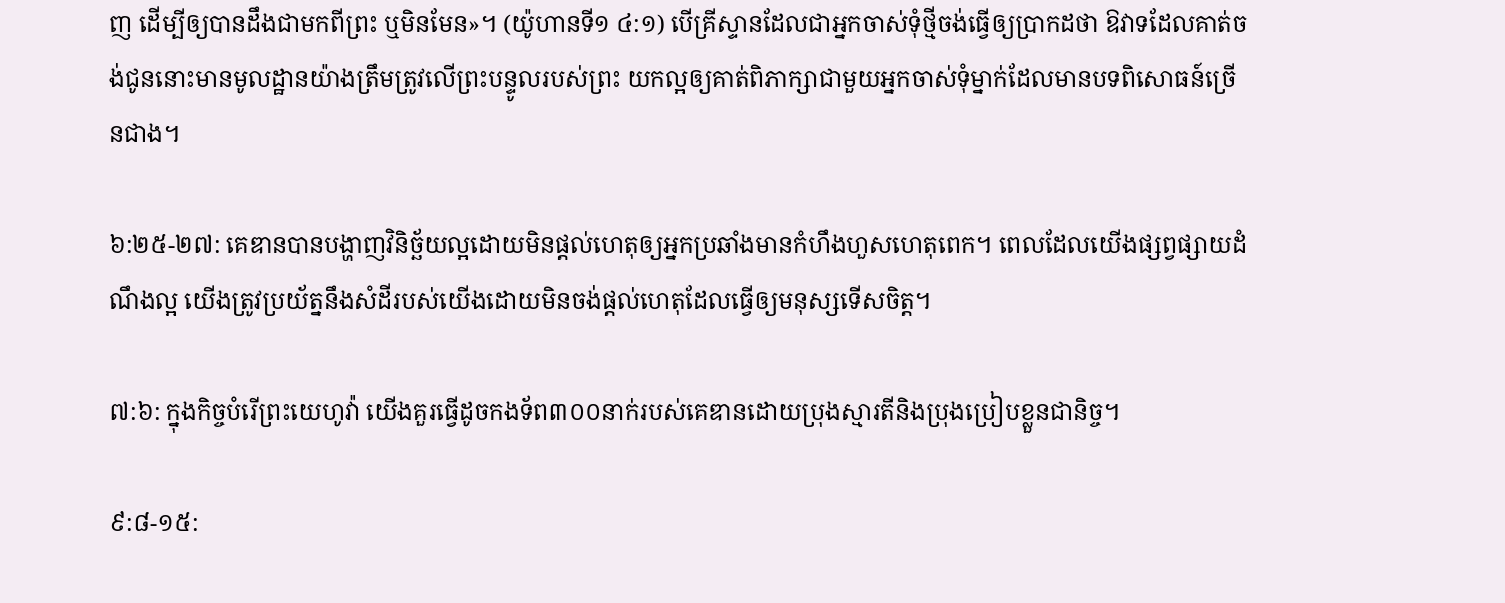ញ ដើម្បីឲ្យបានដឹងជាមកពីព្រះ ឬមិនមែន»។ (យ៉ូហានទី១ ៤:១) បើគ្រីស្ទានដែលជាអ្នកចាស់ទុំថ្មីចង់ធ្វើឲ្យប្រាកដថា ឱវាទដែលគាត់ចង់ជូននោះមានមូលដ្ឋានយ៉ាងត្រឹមត្រូវលើព្រះបន្ទូលរបស់ព្រះ យកល្អឲ្យគាត់ពិភាក្សាជាមួយអ្នកចាស់ទុំម្នាក់ដែលមានបទពិសោធន៍ច្រើនជាង។

៦:២៥-២៧: គេឌានបានបង្ហាញវិនិច្ឆ័យល្អដោយមិនផ្ដល់ហេតុឲ្យអ្នកប្រឆាំងមានកំហឹងហួសហេតុពេក។ ពេលដែលយើងផ្សព្វផ្សាយដំណឹងល្អ យើងត្រូវប្រយ័ត្ននឹងសំដីរបស់យើងដោយមិនចង់ផ្ដល់ហេតុដែលធ្វើឲ្យមនុស្សទើសចិត្ត។

៧:៦: ក្នុងកិច្ចបំរើព្រះយេហូវ៉ា យើងគួរធ្វើដូចកងទ័ព៣០០នាក់របស់គេឌានដោយប្រុងស្មារតីនិងប្រុងប្រៀបខ្លួនជានិច្ច។

៩:៨-១៥: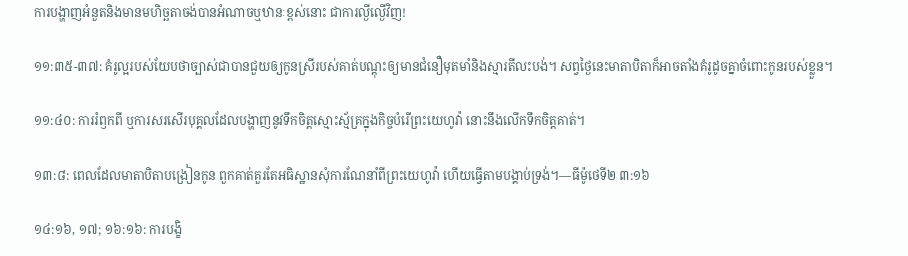ការបង្ហាញអំនួតនិងមានមហិច្ឆតាចង់បានអំណាចឬឋានៈខ្ពស់នោះ ជាការល្ងីល្ងើវិញ!

១១:៣៥-៣៧: គំរូល្អរបស់យែបថាច្បាស់ជាបានជួយឲ្យកូនស្រីរបស់គាត់បណ្ដុះឲ្យមានជំនឿមុតមាំនិងស្មារតីលះបង់។ សព្វថ្ងៃនេះមាតាបិតាក៏អាចតាំងគំរូដូចគ្នាចំពោះកូនរបស់ខ្លួន។

១១:៤០: ការរំឭកពី ឬការសរសើរបុគ្គលដែលបង្ហាញនូវទឹកចិត្តស្មោះស្ម័គ្រក្នុងកិច្ចបំរើព្រះយេហូវ៉ា នោះនឹងលើកទឹកចិត្តគាត់។

១៣:៨: ពេលដែលមាតាបិតាបង្រៀនកូន ពួកគាត់គួរតែអធិស្ឋានសុំការណែនាំពីព្រះយេហូវ៉ា ហើយធ្វើតាមបង្គាប់ទ្រង់។—ធីម៉ូថេទី២ ៣:១៦

១៤:១៦, ១៧; ១៦:១៦: ការបង្ខិ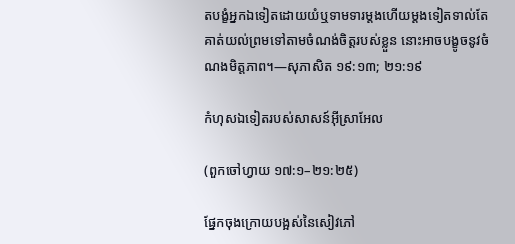តបង្ខំអ្នកឯទៀតដោយយំឬទាមទារម្ដងហើយម្ដងទៀតទាល់តែគាត់យល់ព្រមទៅតាមចំណង់ចិត្តរបស់ខ្លួន នោះអាចបង្ខូចនូវចំណងមិត្តភាព។—សុភាសិត ១៩:១៣; ២១:១៩

កំហុសឯទៀតរបស់សាសន៍អ៊ីស្រាអែល

(ពួកចៅហ្វាយ ១៧:១–២១:២៥)

ផ្នែកចុងក្រោយបង្អស់នៃសៀវភៅ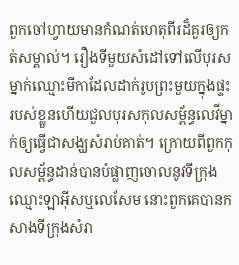ពួកចៅហ្វាយមានកំណត់ហេតុពីរដ៏គួរឲ្យកត់សម្គាល់។ រឿងទីមួយសំដៅទៅលើបុរសម្នាក់ឈ្មោះមីកាដែលដាក់រូបព្រះមួយក្នុងផ្ទះរបស់ខ្លួនហើយជួលបុរសកុលសម្ព័ន្ធលេវីម្នាក់ឲ្យធ្វើជាសង្ឃសំរាប់គាត់។ ក្រោយពីពួកកុលសម្ព័ន្ធដាន់បានបំផ្លាញចោលនូវទីក្រុងឈ្មោះឡាអ៊ីសឬលេសែម នោះពួកគេបានកសាងទីក្រុងសំរា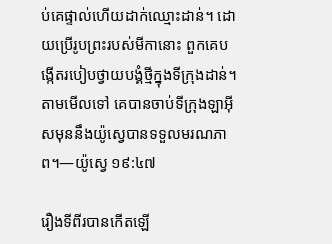ប់គេផ្ទាល់ហើយដាក់ឈ្មោះដាន់។ ដោយប្រើរូបព្រះរបស់មីកានោះ ពួកគេបង្កើតរបៀបថ្វាយបង្គំថ្មីក្នុងទីក្រុងដាន់។ តាមមើលទៅ គេបានចាប់ទីក្រុងឡាអ៊ីសមុននឹងយ៉ូស្វេបានទទួលមរណភាព។—យ៉ូស្វេ ១៩:៤៧

រឿងទីពីរបានកើតឡើ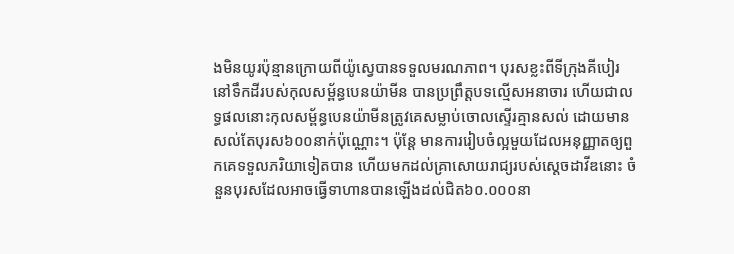ងមិនយូរប៉ុន្មានក្រោយពីយ៉ូស្វេបានទទួលមរណភាព។ បុរសខ្លះពីទីក្រុងគីបៀរនៅទឹកដីរបស់កុលសម្ព័ន្ធបេនយ៉ាមីន បានប្រព្រឹត្តបទល្មើសអនាចារ ហើយជាលទ្ធផលនោះកុលសម្ព័ន្ធបេនយ៉ាមីនត្រូវគេសម្លាប់ចោលស្ទើរគ្មានសល់ ដោយមានសល់តែបុរស៦០០នាក់ប៉ុណ្ណោះ។ ប៉ុន្តែ មានការរៀបចំល្អមួយដែលអនុញ្ញាតឲ្យពួកគេទទួលភរិយាទៀតបាន ហើយមកដល់គ្រាសោយរាជ្យរបស់ស្តេចដាវីឌនោះ ចំនួនបុរសដែលអាចធ្វើទាហានបានឡើងដល់ជិត៦០.០០០នា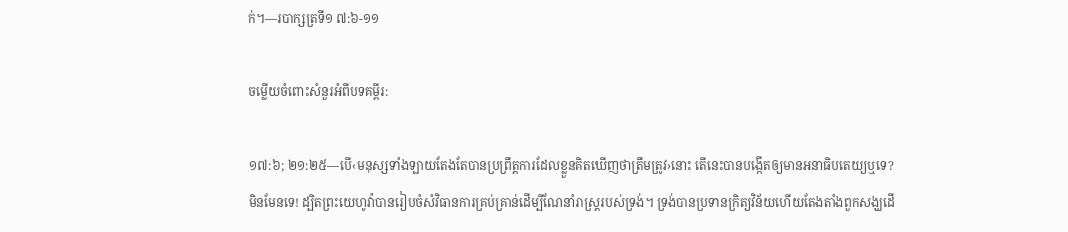ក់។—របាក្សត្រទី១ ៧:៦-១១

ចម្លើយចំពោះសំនួរអំពីបទគម្ពីរ:

១៧:៦; ២១:២៥—បើ‹មនុស្សទាំងឡាយតែងតែបានប្រព្រឹត្តការដែលខ្លួនគិតឃើញថាត្រឹមត្រូវ›នោះ តើនេះបានបង្កើតឲ្យមានអនាធិបតេយ្យឬទេ? មិនមែនទេ! ដ្បិតព្រះយេហូវ៉ាបានរៀបចំសំវិធានការគ្រប់គ្រាន់ដើម្បីណែនាំរាស្ត្ររបស់ទ្រង់។ ទ្រង់បានប្រទានក្រិត្យវិន័យហើយតែងតាំងពួកសង្ឃដើ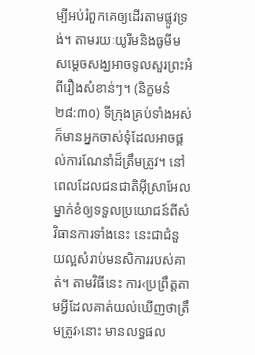ម្បីអប់រំពួកគេឲ្យដើរតាមផ្លូវទ្រង់។ តាមរយៈយូរីមនិងធូមីម សម្ដេចសង្ឃអាចទូលសួរព្រះអំពីរឿងសំខាន់ៗ។ (និក្ខមនំ ២៨:៣០) ទីក្រុងគ្រប់ទាំងអស់ក៏មានអ្នកចាស់ទុំដែលអាចផ្ដល់ការណែនាំដ៏ត្រឹមត្រូវ។ នៅពេលដែលជនជាតិអ៊ីស្រាអែលម្នាក់ខំឲ្យទទួលប្រយោជន៍ពីសំវិធានការទាំងនេះ នេះជាជំនួយល្អសំរាប់មនសិការរបស់គាត់។ តាមវិធីនេះ ការ‹ប្រព្រឹត្តតាមអ្វីដែលគាត់យល់ឃើញថាត្រឹមត្រូវ›នោះ មានលទ្ធផល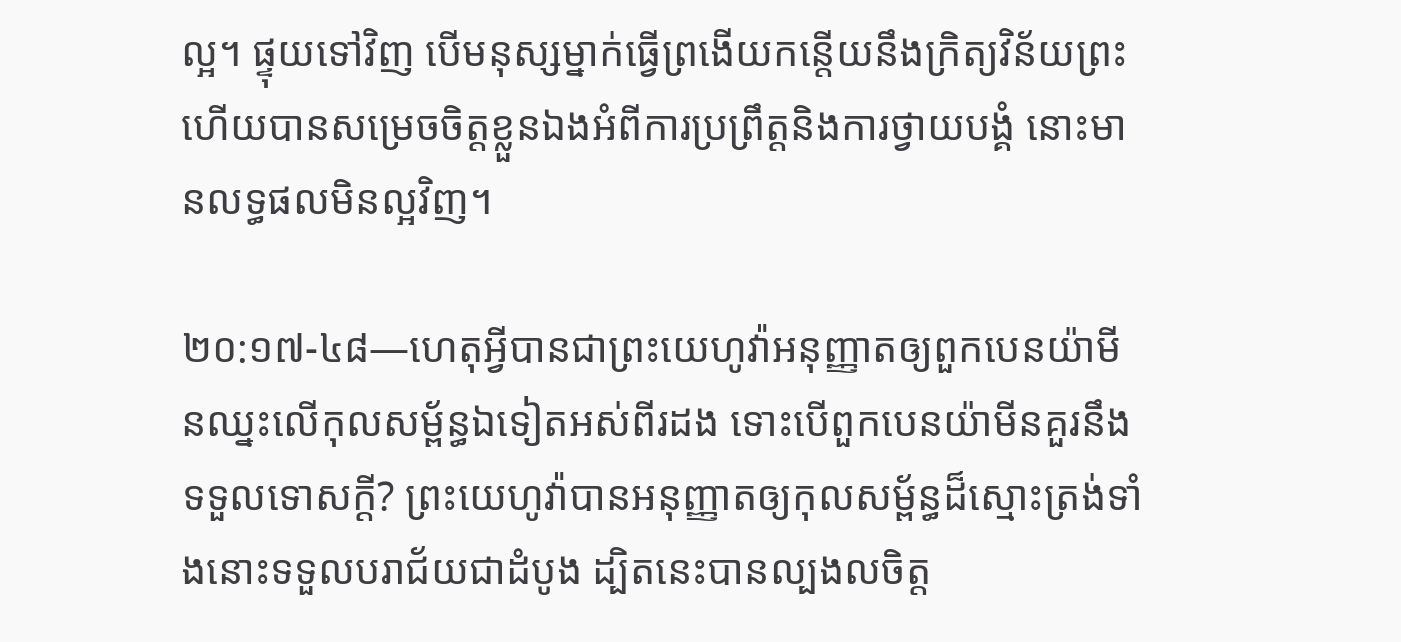ល្អ។ ផ្ទុយទៅវិញ បើមនុស្សម្នាក់ធ្វើព្រងើយកន្តើយនឹងក្រិត្យវិន័យព្រះ ហើយបានសម្រេចចិត្តខ្លួនឯងអំពីការប្រព្រឹត្តនិងការថ្វាយបង្គំ នោះមានលទ្ធផលមិនល្អវិញ។

២០:១៧-៤៨—ហេតុអ្វីបានជាព្រះយេហូវ៉ាអនុញ្ញាតឲ្យពួកបេនយ៉ាមីនឈ្នះលើកុលសម្ព័ន្ធឯទៀតអស់ពីរដង ទោះបើពួកបេនយ៉ាមីនគួរនឹងទទួលទោសក្ដី? ព្រះយេហូវ៉ាបានអនុញ្ញាតឲ្យកុលសម្ព័ន្ធដ៏ស្មោះត្រង់ទាំងនោះទទួលបរាជ័យជាដំបូង ដ្បិតនេះបានល្បងលចិត្ត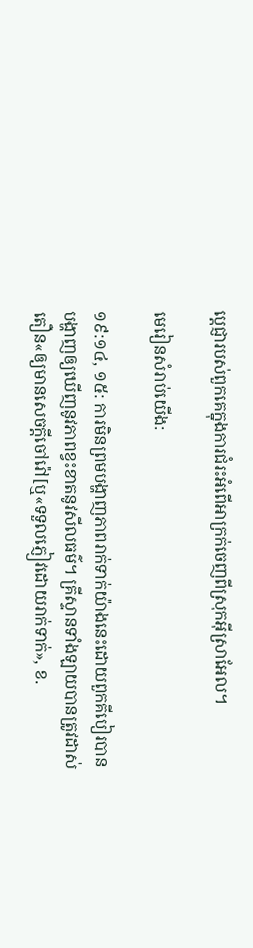ប្ដេជ្ញារបស់ពួកគេក្នុងការជំរះអំពើអាក្រក់ចេញពីស្រុកអ៊ីស្រាអែល។

មេរៀនសំរាប់យើង:

១៩:១៤, ១៥: ការមិនព្រមបង្ហាញភាពរាក់ទាក់យ៉ាងនេះដោយពួកគីបៀរបានបង្ហាញឲ្យឃើញនូវភាពខ្វះខាតនូវសីលធម៌។ គ្រីស្ទានទាំងឡាយបានត្រូវដាស់តឿន«ឲ្យមានសេចក្ដីចៅរ៉ៅ[ឬ«ទទួលភ្ញៀវដោយរាក់ទាក់», ខ.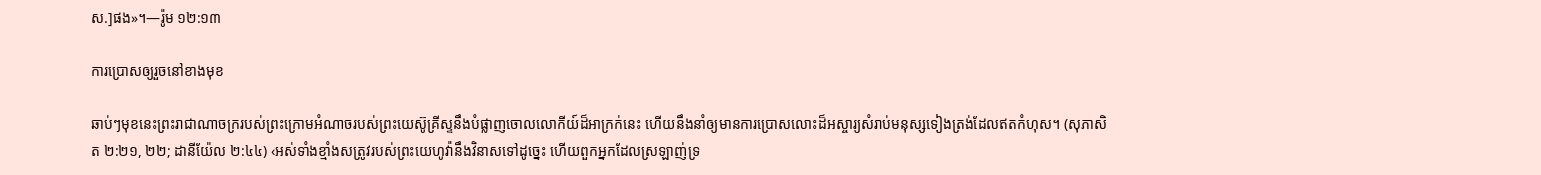ស.]ផង»។—រ៉ូម ១២:១៣

ការប្រោសឲ្យរួចនៅខាងមុខ

ឆាប់ៗមុខនេះព្រះរាជាណាចក្ររបស់ព្រះក្រោមអំណាចរបស់ព្រះយេស៊ូគ្រីស្ទនឹងបំផ្លាញចោលលោកីយ៍ដ៏អាក្រក់នេះ ហើយនឹងនាំឲ្យមានការប្រោសលោះដ៏អស្ចារ្យសំរាប់មនុស្សទៀងត្រង់ដែលឥតកំហុស។ (សុភាសិត ២:២១, ២២; ដានីយ៉ែល ២:៤៤) ‹អស់ទាំងខ្មាំងសត្រូវរបស់ព្រះយេហូវ៉ានឹងវិនាសទៅដូច្នេះ ហើយពួកអ្នកដែលស្រឡាញ់ទ្រ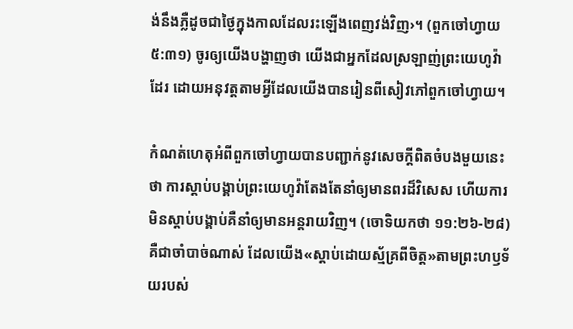ង់នឹងភ្លឺដូចជាថ្ងៃក្នុងកាលដែលរះឡើងពេញវង់វិញ›។ (ពួកចៅហ្វាយ ៥:៣១) ចូរឲ្យយើងបង្ហាញថា យើងជាអ្នកដែលស្រឡាញ់ព្រះយេហូវ៉ាដែរ ដោយអនុវត្តតាមអ្វីដែលយើងបានរៀនពីសៀវភៅពួកចៅហ្វាយ។

កំណត់ហេតុអំពីពួកចៅហ្វាយបានបញ្ជាក់នូវសេចក្ដីពិតចំបងមួយនេះថា ការស្ដាប់បង្គាប់ព្រះយេហូវ៉ាតែងតែនាំឲ្យមានពរដ៏វិសេស ហើយការមិនស្ដាប់បង្គាប់គឺនាំឲ្យមានអន្តរាយវិញ។ (ចោទិយកថា ១១:២៦-២៨) គឺជាចាំបាច់ណាស់ ដែលយើង«ស្ដាប់ដោយស្ម័គ្រពីចិត្ត»តាមព្រះហឫទ័យរបស់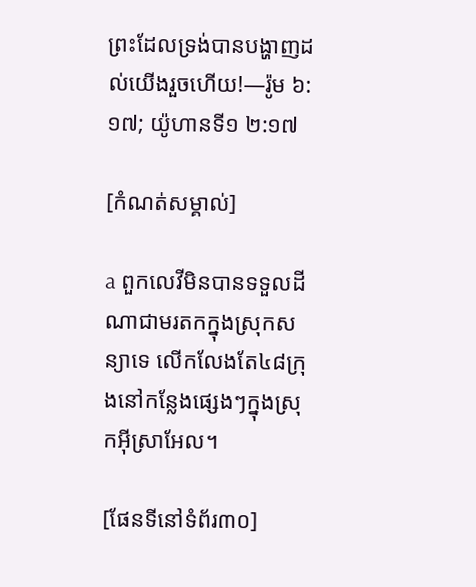ព្រះដែលទ្រង់បានបង្ហាញដល់យើងរួចហើយ!—រ៉ូម ៦:១៧; យ៉ូហានទី១ ២:១៧

[កំណត់សម្គាល់]

a ពួកលេវីមិនបានទទួលដីណាជាមរតកក្នុងស្រុកសន្យាទេ លើកលែងតែ៤៨ក្រុងនៅកន្លែងផ្សេងៗក្នុងស្រុកអ៊ីស្រាអែល។

[ផែនទីនៅទំព័រ៣០]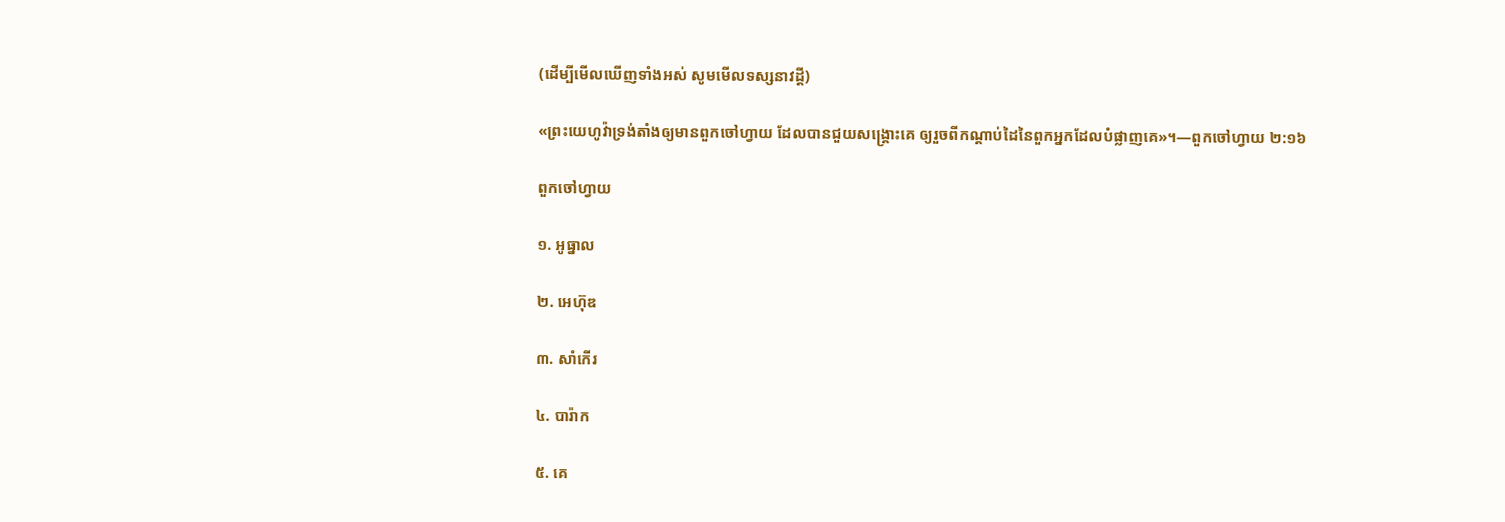(ដើម្បីមើលឃើញទាំងអស់ សូមមើលទស្សនាវដ្ដី)

«ព្រះយេហូវ៉ាទ្រង់តាំងឲ្យមានពួកចៅហ្វាយ ដែលបានជួយសង្គ្រោះគេ ឲ្យរួចពីកណ្ដាប់ដៃនៃពួកអ្នកដែលបំផ្លាញគេ»។—ពួកចៅហ្វាយ ២:១៦

ពួកចៅហ្វាយ

១. អូធ្នាល

២. អេហ៊ុឌ

៣. សាំកើរ

៤. បារ៉ាក

៥. គេ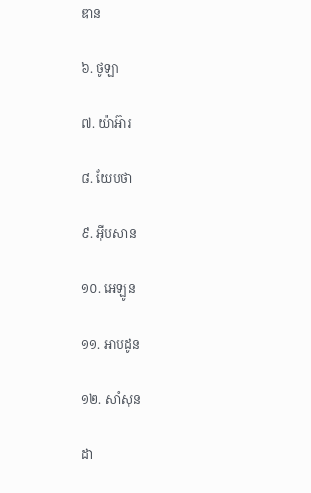ឌាន

៦. ថូឡា

៧. យ៉ាអ៊ារ

៨. យែបថា

៩. អ៊ីបសាន

១០. អេឡូន

១១. អាបដូន

១២. សាំសុន

ដា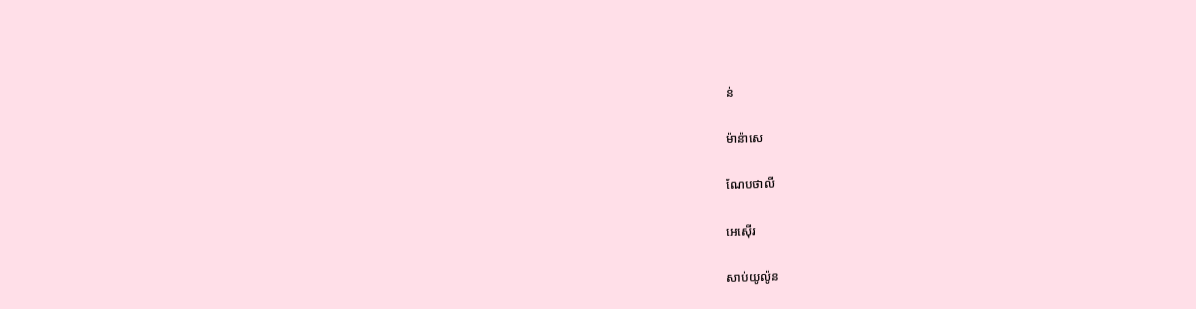ន់

ម៉ាន៉ាសេ

ណែបថាលី

អេស៊ើរ

សាប់យូល៉ូន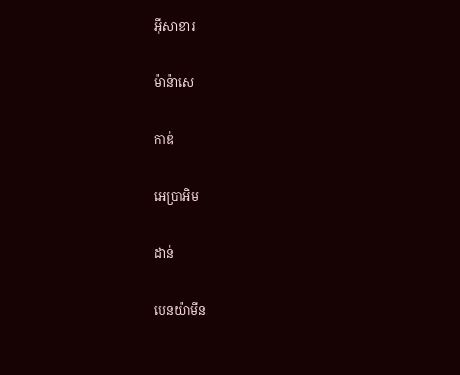អ៊ីសាខារ

ម៉ាន៉ាសេ

កាឌ់

អេប្រាអិម

ដាន់

បេនយ៉ាមីន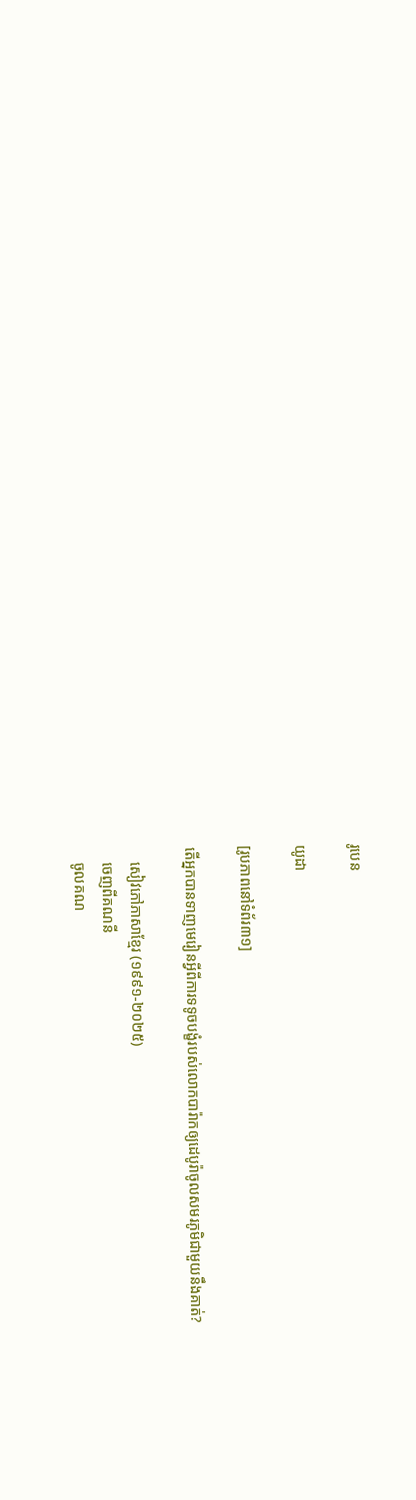រូបេន

យូដា

[រូបភាពនៅទំព័រ៣១]

តើអ្នកបានទាញមេរៀនអ្វីពីការទទូចបង្ខំរបស់លោកបារ៉ាកឲ្យដេបូរ៉ាចូលសមរភូមិជាមួយនឹងគាត់?

    សៀវភៅភាសាខ្មែរ (១៩៩១-២០២៥)
    ចេញពីគណនី
    ចូលគណ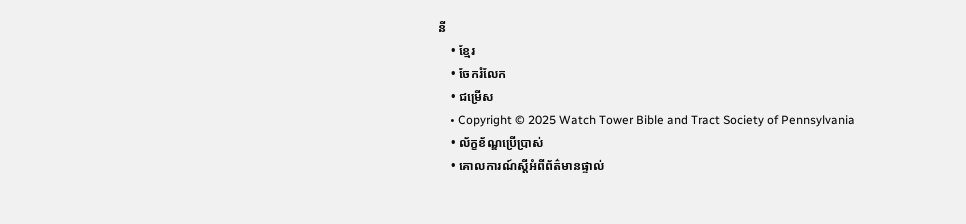នី
    • ខ្មែរ
    • ចែករំលែក
    • ជម្រើស
    • Copyright © 2025 Watch Tower Bible and Tract Society of Pennsylvania
    • ល័ក្ខខ័ណ្ឌប្រើប្រាស់
    • គោលការណ៍ស្ដីអំពីព័ត៌មានផ្ទាល់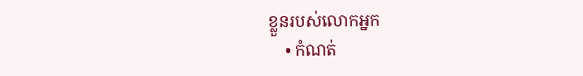ខ្លួនរបស់លោកអ្នក
    • កំណត់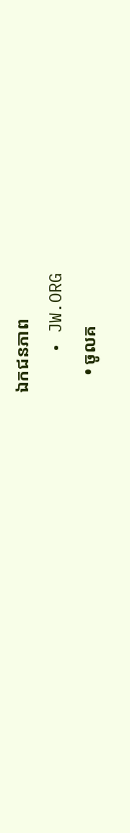ឯកជនភាព
    • JW.ORG
    • ចូលគ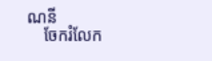ណនី
    ចែករំលែក